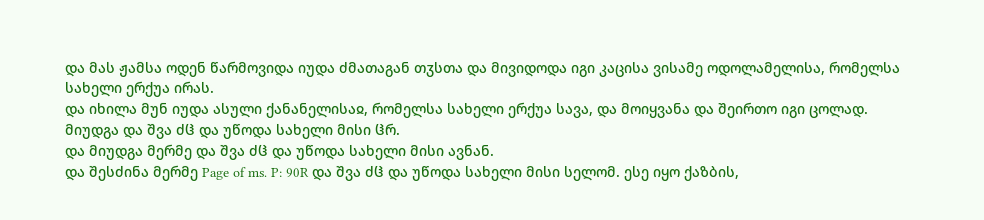და მას ჟამსა ოდენ წარმოვიდა იუდა ძმათაგან თჳსთა და მივიდოდა იგი კაცისა ვისამე ოდოლამელისა, რომელსა სახელი ერქუა ირას.
და იხილა მუნ იუდა ასული ქანანელისაჲ, რომელსა სახელი ერქუა სავა, და მოიყვანა და შეირთო იგი ცოლად.
მიუდგა და შვა ძჱ და უწოდა სახელი მისი ჱრ.
და მიუდგა მერმე და შვა ძჱ და უწოდა სახელი მისი ავნან.
და შესძინა მერმე Page of ms. P: 90R და შვა ძჱ და უწოდა სახელი მისი სელომ. ესე იყო ქაზბის,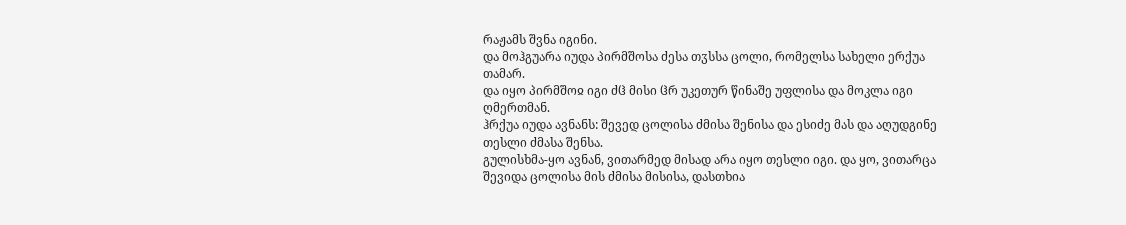რაჟამს შვნა იგინი.
და მოჰგუარა იუდა პირმშოსა ძესა თჳსსა ცოლი, რომელსა სახელი ერქუა თამარ.
და იყო პირმშოჲ იგი ძჱ მისი ჱრ უკეთურ წინაშე უფლისა და მოკლა იგი ღმერთმან.
ჰრქუა იუდა ავნანს: შევედ ცოლისა ძმისა შენისა და ესიძე მას და აღუდგინე თესლი ძმასა შენსა.
გულისხმა-ყო ავნან, ვითარმედ მისად არა იყო თესლი იგი. და ყო, ვითარცა შევიდა ცოლისა მის ძმისა მისისა, დასთხია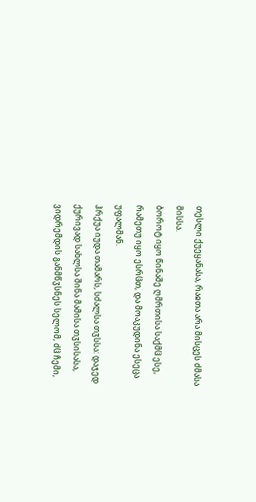თესლი ქუეყანასა, რაჲთა არა მისცეს ძმასა მისსა.
ბოროტ იყო წინაშე ღმრთისა საქმჱ ესე, რამეთუ იყო ესრჱთ, და მოაკუდინა ესეცა უფალმან.
ჰრქუა იუდა თამარს, სძალსა თჳსსა: დაჯედ ქურივად სახლსა შინა მამისა თჳსისასა, ვიდრემდის განმწჳსნეს სელომ, ძჱ ჩემი,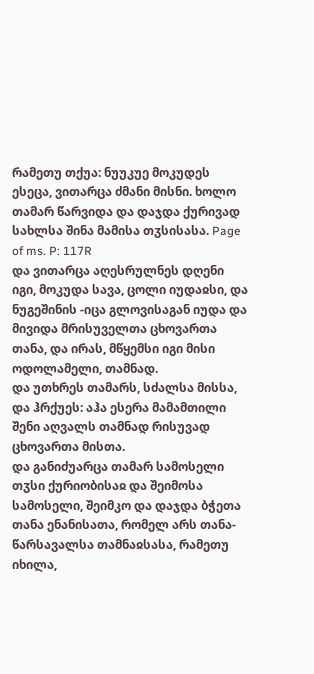რამეთუ თქუა: ნუუკუე მოკუდეს ესეცა, ვითარცა ძმანი მისნი. ხოლო თამარ წარვიდა და დაჯდა ქურივად სახლსა შინა მამისა თჳსისასა. Page of ms. P: 117R
და ვითარცა აღესრულნეს დღენი იგი, მოკუდა სავა, ცოლი იუდაჲსი, და ნუგეშინის -იცა გლოვისაგან იუდა და მივიდა მრისუველთა ცხოვართა თანა, და ირას, მწყემსი იგი მისი ოდოლამელი, თამნად.
და უთხრეს თამარს, სძალსა მისსა, და ჰრქუეს: აჰა ესერა მამამთილი შენი აღვალს თამნად რისუვად ცხოვართა მისთა.
და განიძუარცა თამარ სამოსელი თჳსი ქურიობისაჲ და შეიმოსა სამოსელი, შეიმკო და დაჯდა ბჭეთა თანა ენანისათა, რომელ არს თანა-წარსავალსა თამნაჲსასა, რამეთუ იხილა,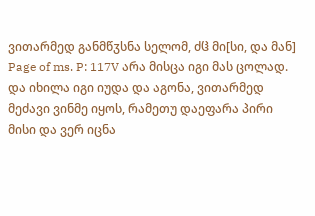ვითარმედ განმწჳსნა სელომ, ძჱ მი[სი, და მან] Page of ms. P: 117V არა მისცა იგი მას ცოლად.
და იხილა იგი იუდა და აგონა, ვითარმედ მეძავი ვინმე იყოს, რამეთუ დაეფარა პირი მისი და ვერ იცნა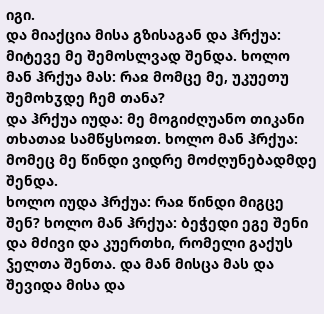იგი.
და მიაქცია მისა გზისაგან და ჰრქუა: მიტევე მე შემოსლვად შენდა. ხოლო მან ჰრქუა მას: რაჲ მომცე მე, უკუეთუ შემოხჳდე ჩემ თანა?
და ჰრქუა იუდა: მე მოგიძღუანო თიკანი თხათაჲ სამწყსოჲთ. ხოლო მან ჰრქუა: მომეც მე წინდი ვიდრე მოძღუნებადმდე შენდა.
ხოლო იუდა ჰრქუა: რაჲ წინდი მიგცე შენ? ხოლო მან ჰრქუა: ბეჭედი ეგე შენი და მძივი და კუერთხი, რომელი გაქუს ჴელთა შენთა. და მან მისცა მას და შევიდა მისა და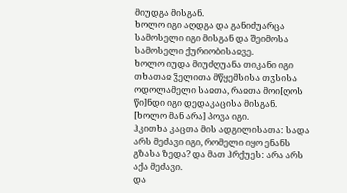მიუდგა მისგან.
ხოლო იგი აღდგა და განიძუარცა სამოსელი იგი მისგან და შეიმოსა სამოსელი ქურიობისაჲვე.
ხოლო იუდა მიუძღუანა თიკანი იგი თხათაჲ ჴელითა მწყემსისა თჳსისა ოდოლამელი საჲთა, რაჲთა მოი[ღოს წი]ნდი იგი დედაკაცისა მისგან. [ხოლო მან არა] პოვა იგი.
ჰკითხა კაცთა მის ადგილისათა: სადა არს მეძავი იგი, რომელი იყო ენანს გზასა ზედა? და მათ ჰრქუეს: არა არს აქა მეძავი.
და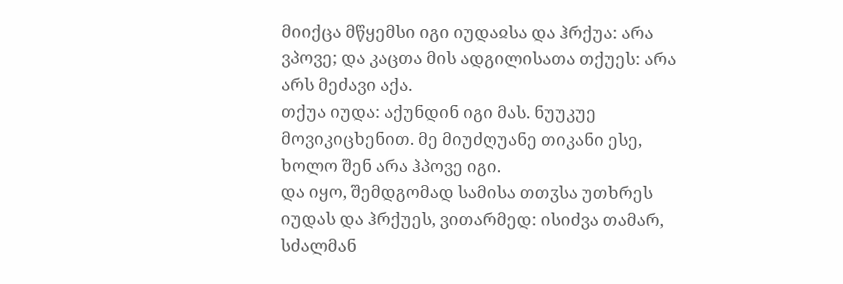მიიქცა მწყემსი იგი იუდაჲსა და ჰრქუა: არა ვპოვე; და კაცთა მის ადგილისათა თქუეს: არა არს მეძავი აქა.
თქუა იუდა: აქუნდინ იგი მას. ნუუკუე მოვიკიცხენით. მე მიუძღუანე თიკანი ესე, ხოლო შენ არა ჰპოვე იგი.
და იყო, შემდგომად სამისა თთჳსა უთხრეს იუდას და ჰრქუეს, ვითარმედ: ისიძვა თამარ, სძალმან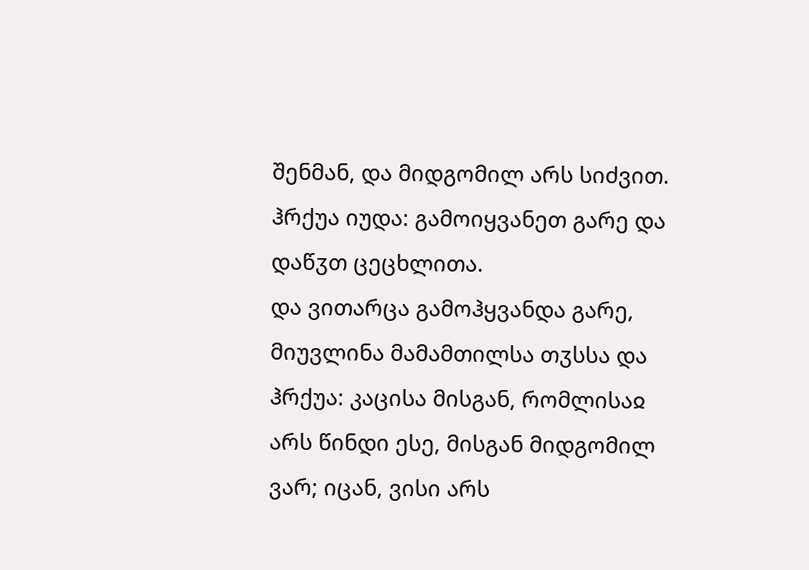შენმან, და მიდგომილ არს სიძვით. ჰრქუა იუდა: გამოიყვანეთ გარე და დაწჳთ ცეცხლითა.
და ვითარცა გამოჰყვანდა გარე, მიუვლინა მამამთილსა თჳსსა და ჰრქუა: კაცისა მისგან, რომლისაჲ არს წინდი ესე, მისგან მიდგომილ ვარ; იცან, ვისი არს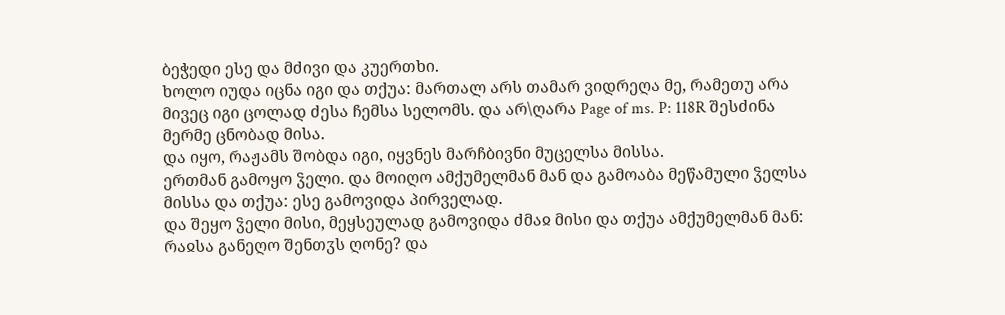ბეჭედი ესე და მძივი და კუერთხი.
ხოლო იუდა იცნა იგი და თქუა: მართალ არს თამარ ვიდრეღა მე, რამეთუ არა მივეც იგი ცოლად ძესა ჩემსა სელომს. და არ\ღარა Page of ms. P: 118R შესძინა მერმე ცნობად მისა.
და იყო, რაჟამს შობდა იგი, იყვნეს მარჩბივნი მუცელსა მისსა.
ერთმან გამოყო ჴელი. და მოიღო ამქუმელმან მან და გამოაბა მეწამული ჴელსა მისსა და თქუა: ესე გამოვიდა პირველად.
და შეყო ჴელი მისი, მეყსეულად გამოვიდა ძმაჲ მისი და თქუა ამქუმელმან მან: რაჲსა განეღო შენთჳს ღონე? და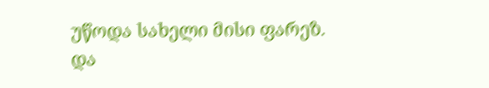უწოდა სახელი მისი ფარეზ.
და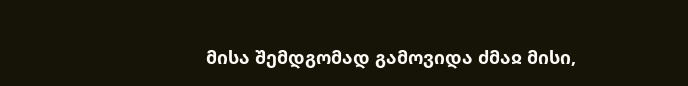მისა შემდგომად გამოვიდა ძმაჲ მისი,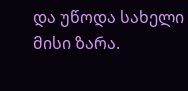და უწოდა სახელი მისი ზარა.